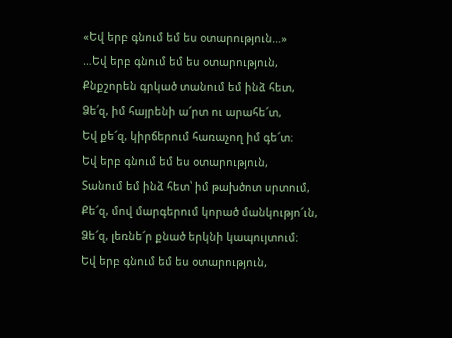«Եվ երբ գնում եմ ես օտարություն…»
…Եվ երբ գնում եմ ես օտարություն,
Քնքշորեն գրկած տանում եմ ինձ հետ,
Ձե՛զ, իմ հայրենի ա՜րտ ու արահե՜տ,
Եվ քե՜զ, կիրճերում հառաչող իմ գե՜տ։
Եվ երբ գնում եմ ես օտարություն,
Տանում եմ ինձ հետ՝ իմ թախծոտ սրտում,
Քե՜զ, մով մարգերում կորած մանկությո՜ւն,
Ձե՜զ, լեռնե՜ր քնած երկնի կապույտում։
Եվ երբ գնում եմ ես օտարություն,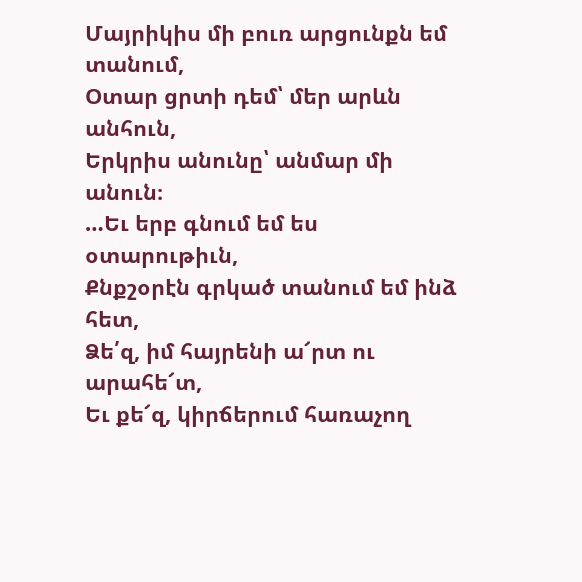Մայրիկիս մի բուռ արցունքն եմ տանում,
Օտար ցրտի դեմ՝ մեր արևն անհուն,
Երկրիս անունը՝ անմար մի անուն։
…Եւ երբ գնում եմ ես օտարութիւն,
Քնքշօրէն գրկած տանում եմ ինձ հետ,
Ձե՛զ, իմ հայրենի ա՜րտ ու արահե՜տ,
Եւ քե՜զ, կիրճերում հառաչող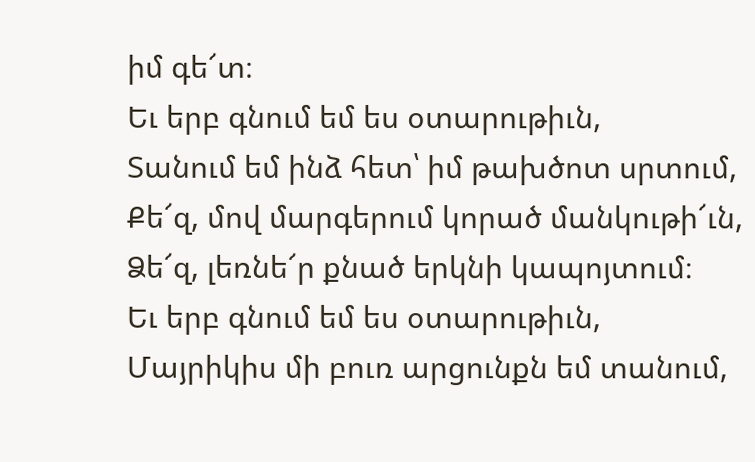իմ գե՜տ։
Եւ երբ գնում եմ ես օտարութիւն,
Տանում եմ ինձ հետ՝ իմ թախծոտ սրտում,
Քե՜զ, մով մարգերում կորած մանկութի՜ւն,
Ձե՜զ, լեռնե՜ր քնած երկնի կապոյտում։
Եւ երբ գնում եմ ես օտարութիւն,
Մայրիկիս մի բուռ արցունքն եմ տանում,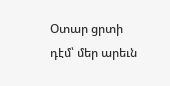Օտար ցրտի դէմ՝ մեր արեւն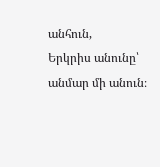անհուն,
Երկրիս անունը՝ անմար մի անուն։